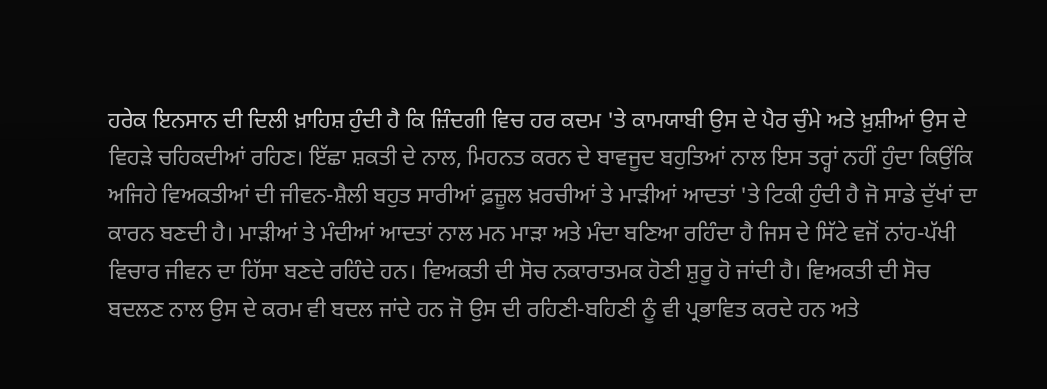ਹਰੇਕ ਇਨਸਾਨ ਦੀ ਦਿਲੀ ਖ਼ਾਹਿਸ਼ ਹੁੰਦੀ ਹੈ ਕਿ ਜ਼ਿੰਦਗੀ ਵਿਚ ਹਰ ਕਦਮ 'ਤੇ ਕਾਮਯਾਬੀ ਉਸ ਦੇ ਪੈਰ ਚੁੰਮੇ ਅਤੇ ਖ਼ੁਸ਼ੀਆਂ ਉਸ ਦੇ ਵਿਹੜੇ ਚਹਿਕਦੀਆਂ ਰਹਿਣ। ਇੱਛਾ ਸ਼ਕਤੀ ਦੇ ਨਾਲ, ਮਿਹਨਤ ਕਰਨ ਦੇ ਬਾਵਜੂਦ ਬਹੁਤਿਆਂ ਨਾਲ ਇਸ ਤਰ੍ਹਾਂ ਨਹੀਂ ਹੁੰਦਾ ਕਿਉਂਕਿ ਅਜਿਹੇ ਵਿਅਕਤੀਆਂ ਦੀ ਜੀਵਨ-ਸ਼ੈਲੀ ਬਹੁਤ ਸਾਰੀਆਂ ਫ਼ਜ਼ੂਲ ਖ਼ਰਚੀਆਂ ਤੇ ਮਾੜੀਆਂ ਆਦਤਾਂ 'ਤੇ ਟਿਕੀ ਹੁੰਦੀ ਹੈ ਜੋ ਸਾਡੇ ਦੁੱਖਾਂ ਦਾ ਕਾਰਨ ਬਣਦੀ ਹੈ। ਮਾੜੀਆਂ ਤੇ ਮੰਦੀਆਂ ਆਦਤਾਂ ਨਾਲ ਮਨ ਮਾੜਾ ਅਤੇ ਮੰਦਾ ਬਣਿਆ ਰਹਿੰਦਾ ਹੈ ਜਿਸ ਦੇ ਸਿੱਟੇ ਵਜੋਂ ਨਾਂਹ-ਪੱਖੀ ਵਿਚਾਰ ਜੀਵਨ ਦਾ ਹਿੱਸਾ ਬਣਦੇ ਰਹਿੰਦੇ ਹਨ। ਵਿਅਕਤੀ ਦੀ ਸੋਚ ਨਕਾਰਾਤਮਕ ਹੋਣੀ ਸ਼ੁਰੂ ਹੋ ਜਾਂਦੀ ਹੈ। ਵਿਅਕਤੀ ਦੀ ਸੋਚ ਬਦਲਣ ਨਾਲ ਉਸ ਦੇ ਕਰਮ ਵੀ ਬਦਲ ਜਾਂਦੇ ਹਨ ਜੋ ਉਸ ਦੀ ਰਹਿਣੀ-ਬਹਿਣੀ ਨੂੰ ਵੀ ਪ੍ਰਭਾਵਿਤ ਕਰਦੇ ਹਨ ਅਤੇ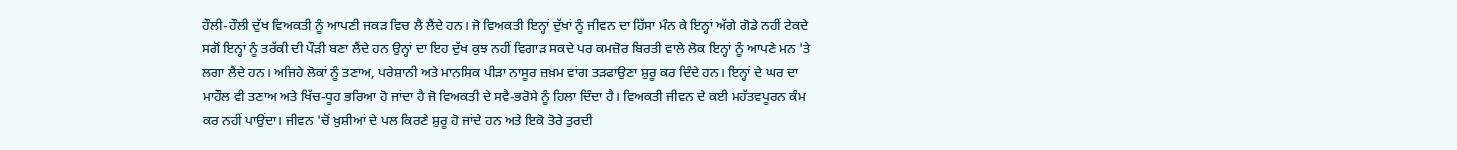ਹੌਲੀ-ਹੌਲੀ ਦੁੱਖ ਵਿਅਕਤੀ ਨੂੰ ਆਪਣੀ ਜਕੜ ਵਿਚ ਲੈ ਲੈਂਦੇ ਹਨ। ਜੋ ਵਿਅਕਤੀ ਇਨ੍ਹਾਂ ਦੁੱਖਾਂ ਨੂੰ ਜੀਵਨ ਦਾ ਹਿੱਸਾ ਮੰਨ ਕੇ ਇਨ੍ਹਾਂ ਅੱਗੇ ਗੋਡੇ ਨਹੀਂ ਟੇਕਦੇ ਸਗੋਂ ਇਨ੍ਹਾਂ ਨੂੰ ਤਰੱਕੀ ਦੀ ਪੌੜੀ ਬਣਾ ਲੈਂਦੇ ਹਨ ਉਨ੍ਹਾਂ ਦਾ ਇਹ ਦੁੱਖ ਕੁਝ ਨਹੀਂ ਵਿਗਾੜ ਸਕਦੇ ਪਰ ਕਮਜ਼ੋਰ ਬਿਰਤੀ ਵਾਲੇ ਲੋਕ ਇਨ੍ਹਾਂ ਨੂੰ ਆਪਣੇ ਮਨ 'ਤੇ ਲਗਾ ਲੈਂਦੇ ਹਨ। ਅਜਿਹੇ ਲੋਕਾਂ ਨੂੰ ਤਣਾਅ, ਪਰੇਸ਼ਾਨੀ ਅਤੇ ਮਾਨਸਿਕ ਪੀੜਾ ਨਾਸੂਰ ਜ਼ਖ਼ਮ ਵਾਂਗ ਤੜਫਾਉਣਾ ਸ਼ੁਰੂ ਕਰ ਦਿੰਦੇ ਹਨ। ਇਨ੍ਹਾਂ ਦੇ ਘਰ ਦਾ ਮਾਹੌਲ ਵੀ ਤਣਾਅ ਅਤੇ ਖਿੱਚ-ਧੂਹ ਭਰਿਆ ਹੋ ਜਾਂਦਾ ਹੈ ਜੋ ਵਿਅਕਤੀ ਦੇ ਸਵੈ-ਭਰੋਸੇ ਨੂੰ ਹਿਲਾ ਦਿੰਦਾ ਹੈ। ਵਿਅਕਤੀ ਜੀਵਨ ਦੇ ਕਈ ਮਹੱਤਵਪੂਰਨ ਕੰਮ ਕਰ ਨਹੀਂ ਪਾਉਂਦਾ। ਜੀਵਨ 'ਚੋਂ ਖ਼ੁਸ਼ੀਆਂ ਦੇ ਪਲ ਕਿਰਣੇ ਸ਼ੁਰੂ ਹੋ ਜਾਂਦੇ ਹਨ ਅਤੇ ਇਕੋ ਤੋਰੇ ਤੁਰਦੀ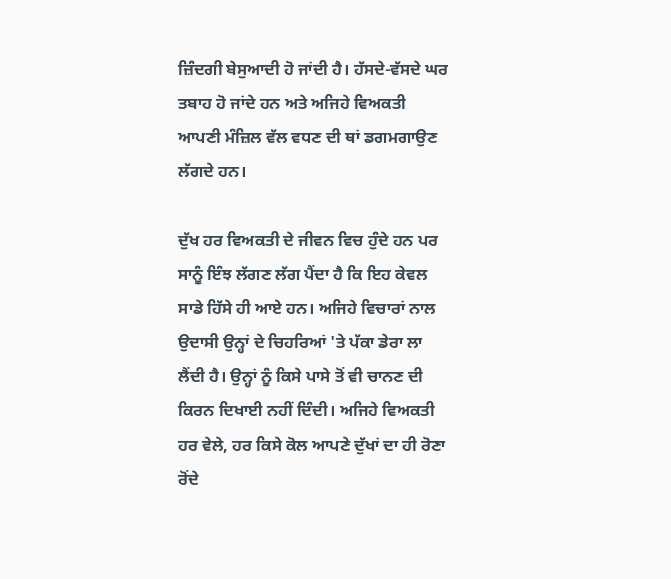ਜ਼ਿੰਦਗੀ ਬੇਸੁਆਦੀ ਹੋ ਜਾਂਦੀ ਹੈ। ਹੱਸਦੇ-ਵੱਸਦੇ ਘਰ ਤਬਾਹ ਹੋ ਜਾਂਦੇ ਹਨ ਅਤੇ ਅਜਿਹੇ ਵਿਅਕਤੀ ਆਪਣੀ ਮੰਜ਼ਿਲ ਵੱਲ ਵਧਣ ਦੀ ਥਾਂ ਡਗਮਗਾਉਣ ਲੱਗਦੇ ਹਨ।

ਦੁੱਖ ਹਰ ਵਿਅਕਤੀ ਦੇ ਜੀਵਨ ਵਿਚ ਹੁੰਦੇ ਹਨ ਪਰ ਸਾਨੂੰ ਇੰਝ ਲੱਗਣ ਲੱਗ ਪੈਂਦਾ ਹੈ ਕਿ ਇਹ ਕੇਵਲ ਸਾਡੇ ਹਿੱਸੇ ਹੀ ਆਏ ਹਨ। ਅਜਿਹੇ ਵਿਚਾਰਾਂ ਨਾਲ ਉਦਾਸੀ ਉਨ੍ਹਾਂ ਦੇ ਚਿਹਰਿਆਂ 'ਤੇ ਪੱਕਾ ਡੇਰਾ ਲਾ ਲੈਂਦੀ ਹੈ। ਉਨ੍ਹਾਂ ਨੂੰ ਕਿਸੇ ਪਾਸੇ ਤੋਂ ਵੀ ਚਾਨਣ ਦੀ ਕਿਰਨ ਦਿਖਾਈ ਨਹੀਂ ਦਿੰਦੀ। ਅਜਿਹੇ ਵਿਅਕਤੀ ਹਰ ਵੇਲੇ, ਹਰ ਕਿਸੇ ਕੋਲ ਆਪਣੇ ਦੁੱਖਾਂ ਦਾ ਹੀ ਰੋਣਾ ਰੋਂਦੇ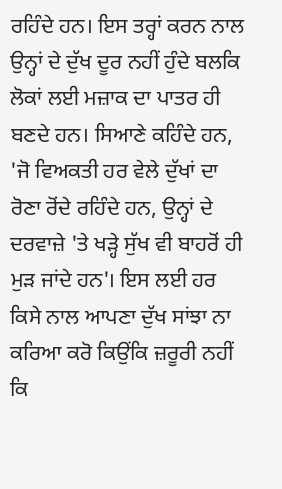ਰਹਿੰਦੇ ਹਨ। ਇਸ ਤਰ੍ਹਾਂ ਕਰਨ ਨਾਲ ਉਨ੍ਹਾਂ ਦੇ ਦੁੱਖ ਦੂਰ ਨਹੀਂ ਹੁੰਦੇ ਬਲਕਿ ਲੋਕਾਂ ਲਈ ਮਜ਼ਾਕ ਦਾ ਪਾਤਰ ਹੀ ਬਣਦੇ ਹਨ। ਸਿਆਣੇ ਕਹਿੰਦੇ ਹਨ, 'ਜੋ ਵਿਅਕਤੀ ਹਰ ਵੇਲੇ ਦੁੱਖਾਂ ਦਾ ਰੋਣਾ ਰੋਂਦੇ ਰਹਿੰਦੇ ਹਨ, ਉਨ੍ਹਾਂ ਦੇ ਦਰਵਾਜ਼ੇ 'ਤੇ ਖੜ੍ਹੇ ਸੁੱਖ ਵੀ ਬਾਹਰੋਂ ਹੀ ਮੁੜ ਜਾਂਦੇ ਹਨ'। ਇਸ ਲਈ ਹਰ ਕਿਸੇ ਨਾਲ ਆਪਣਾ ਦੁੱਖ ਸਾਂਝਾ ਨਾ ਕਰਿਆ ਕਰੋ ਕਿਉਂਕਿ ਜ਼ਰੂਰੀ ਨਹੀਂ ਕਿ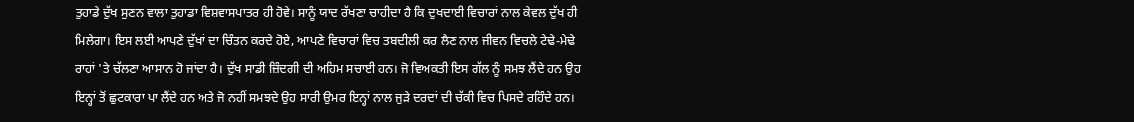ਤੁਹਾਡੇ ਦੁੱਖ ਸੁਣਨ ਵਾਲਾ ਤੁਹਾਡਾ ਵਿਸ਼ਵਾਸਪਾਤਰ ਹੀ ਹੋਵੇ। ਸਾਨੂੰ ਯਾਦ ਰੱਖਣਾ ਚਾਹੀਦਾ ਹੈ ਕਿ ਦੁਖਦਾਈ ਵਿਚਾਰਾਂ ਨਾਲ ਕੇਵਲ ਦੁੱਖ ਹੀ ਮਿਲੇਗਾ। ਇਸ ਲਈ ਆਪਣੇ ਦੁੱਖਾਂ ਦਾ ਚਿੰਤਨ ਕਰਦੇ ਹੋਏ, ਆਪਣੇ ਵਿਚਾਰਾਂ ਵਿਚ ਤਬਦੀਲੀ ਕਰ ਲੈਣ ਨਾਲ ਜੀਵਨ ਵਿਚਲੇ ਟੇਢੇ-ਮੇਢੇ ਰਾਹਾਂ 'ਤੇ ਚੱਲਣਾ ਆਸਾਨ ਹੋ ਜਾਂਦਾ ਹੈ। ਦੁੱਖ ਸਾਡੀ ਜ਼ਿੰਦਗੀ ਦੀ ਅਹਿਮ ਸਚਾਈ ਹਨ। ਜੋ ਵਿਅਕਤੀ ਇਸ ਗੱਲ ਨੂੰ ਸਮਝ ਲੈਂਦੇ ਹਨ ਉਹ ਇਨ੍ਹਾਂ ਤੋਂ ਛੁਟਕਾਰਾ ਪਾ ਲੈਂਦੇ ਹਨ ਅਤੇ ਜੋ ਨਹੀਂ ਸਮਝਦੇ ਉਹ ਸਾਰੀ ਉਮਰ ਇਨ੍ਹਾਂ ਨਾਲ ਜੁੜੇ ਦਰਦਾਂ ਦੀ ਚੱਕੀ ਵਿਚ ਪਿਸਦੇ ਰਹਿੰਦੇ ਹਨ।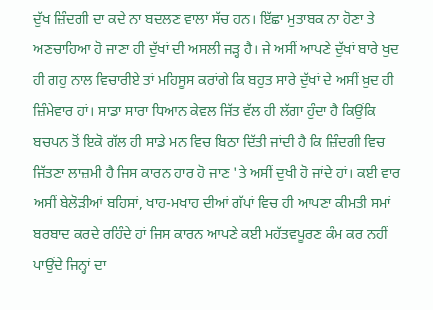ਦੁੱਖ ਜ਼ਿੰਦਗੀ ਦਾ ਕਦੇ ਨਾ ਬਦਲਣ ਵਾਲਾ ਸੱਚ ਹਨ। ਇੱਛਾ ਮੁਤਾਬਕ ਨਾ ਹੋਣਾ ਤੇ ਅਣਚਾਹਿਆ ਹੋ ਜਾਣਾ ਹੀ ਦੁੱਖਾਂ ਦੀ ਅਸਲੀ ਜੜ੍ਹ ਹੈ। ਜੇ ਅਸੀਂ ਆਪਣੇ ਦੁੱਖਾਂ ਬਾਰੇ ਖੁਦ ਹੀ ਗਹੁ ਨਾਲ ਵਿਚਾਰੀਏ ਤਾਂ ਮਹਿਸੂਸ ਕਰਾਂਗੇ ਕਿ ਬਹੁਤ ਸਾਰੇ ਦੁੱਖਾਂ ਦੇ ਅਸੀਂ ਖ਼ੁਦ ਹੀ ਜ਼ਿੰਮੇਵਾਰ ਹਾਂ। ਸਾਡਾ ਸਾਰਾ ਧਿਆਨ ਕੇਵਲ ਜਿੱਤ ਵੱਲ ਹੀ ਲੱਗਾ ਹੁੰਦਾ ਹੈ ਕਿਉਂਕਿ ਬਚਪਨ ਤੋਂ ਇਕੋ ਗੱਲ ਹੀ ਸਾਡੇ ਮਨ ਵਿਚ ਬਿਠਾ ਦਿੱਤੀ ਜਾਂਦੀ ਹੈ ਕਿ ਜ਼ਿੰਦਗੀ ਵਿਚ ਜਿੱਤਣਾ ਲਾਜ਼ਮੀ ਹੈ ਜਿਸ ਕਾਰਨ ਹਾਰ ਹੋ ਜਾਣ 'ਤੇ ਅਸੀਂ ਦੁਖੀ ਹੋ ਜਾਂਦੇ ਹਾਂ। ਕਈ ਵਾਰ ਅਸੀਂ ਬੇਲੋੜੀਆਂ ਬਹਿਸਾਂ, ਖਾਹ-ਮਖਾਹ ਦੀਆਂ ਗੱਪਾਂ ਵਿਚ ਹੀ ਆਪਣਾ ਕੀਮਤੀ ਸਮਾਂ ਬਰਬਾਦ ਕਰਦੇ ਰਹਿੰਦੇ ਹਾਂ ਜਿਸ ਕਾਰਨ ਆਪਣੇ ਕਈ ਮਹੱਤਵਪੂਰਣ ਕੰਮ ਕਰ ਨਹੀਂ ਪਾਉਂਦੇ ਜਿਨ੍ਹਾਂ ਦਾ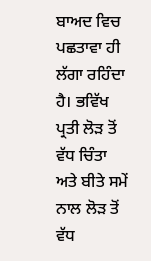ਬਾਅਦ ਵਿਚ ਪਛਤਾਵਾ ਹੀ ਲੱਗਾ ਰਹਿੰਦਾ ਹੈ। ਭਵਿੱਖ ਪ੍ਰਤੀ ਲੋੜ ਤੋਂ ਵੱਧ ਚਿੰਤਾ ਅਤੇ ਬੀਤੇ ਸਮੇਂ ਨਾਲ ਲੋੜ ਤੋਂ ਵੱਧ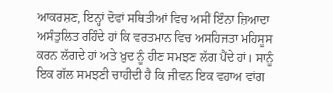ਆਕਰਸ਼ਣ, ਇਨ੍ਹਾਂ ਦੋਵਾਂ ਸਥਿਤੀਆਂ ਵਿਚ ਅਸੀਂ ਇੰਨਾ ਜ਼ਿਆਦਾ ਅਸੰਤੁਲਿਤ ਰਹਿੰਦੇ ਹਾਂ ਕਿ ਵਰਤਮਾਨ ਵਿਚ ਅਸਹਿਜਤਾ ਮਹਿਸੂਸ ਕਰਨ ਲੱਗਦੇ ਹਾਂ ਅਤੇ ਖ਼ੁਦ ਨੂੰ ਹੀਣ ਸਮਝਣ ਲੱਗ ਪੈਂਦੇ ਹਾਂ। ਸਾਨੂੰ ਇਕ ਗੱਲ ਸਮਝਣੀ ਚਾਹੀਦੀ ਹੈ ਕਿ ਜੀਵਨ ਇਕ ਵਹਾਅ ਵਾਂਗ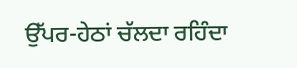ਉੱਪਰ-ਹੇਠਾਂ ਚੱਲਦਾ ਰਹਿੰਦਾ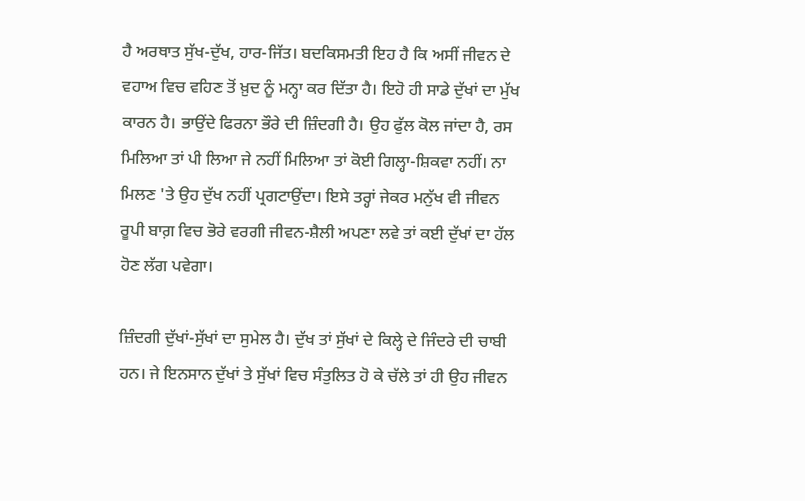ਹੈ ਅਰਥਾਤ ਸੁੱਖ-ਦੁੱਖ, ਹਾਰ-ਜਿੱਤ। ਬਦਕਿਸਮਤੀ ਇਹ ਹੈ ਕਿ ਅਸੀਂ ਜੀਵਨ ਦੇ ਵਹਾਅ ਵਿਚ ਵਹਿਣ ਤੋਂ ਖ਼ੁਦ ਨੂੰ ਮਨ੍ਹਾ ਕਰ ਦਿੱਤਾ ਹੈ। ਇਹੋ ਹੀ ਸਾਡੇ ਦੁੱਖਾਂ ਦਾ ਮੁੱਖ ਕਾਰਨ ਹੈ। ਭਾਉਂਦੇ ਫਿਰਨਾ ਭੌਰੇ ਦੀ ਜ਼ਿੰਦਗੀ ਹੈ। ਉਹ ਫੁੱਲ ਕੋਲ ਜਾਂਦਾ ਹੈ, ਰਸ ਮਿਲਿਆ ਤਾਂ ਪੀ ਲਿਆ ਜੇ ਨਹੀਂ ਮਿਲਿਆ ਤਾਂ ਕੋਈ ਗਿਲ੍ਹਾ-ਸ਼ਿਕਵਾ ਨਹੀਂ। ਨਾ ਮਿਲਣ 'ਤੇ ਉਹ ਦੁੱਖ ਨਹੀਂ ਪ੍ਰਗਟਾਉਂਦਾ। ਇਸੇ ਤਰ੍ਹਾਂ ਜੇਕਰ ਮਨੁੱਖ ਵੀ ਜੀਵਨ ਰੂਪੀ ਬਾਗ਼ ਵਿਚ ਭੋਰੇ ਵਰਗੀ ਜੀਵਨ-ਸ਼ੈਲੀ ਅਪਣਾ ਲਵੇ ਤਾਂ ਕਈ ਦੁੱਖਾਂ ਦਾ ਹੱਲ ਹੋਣ ਲੱਗ ਪਵੇਗਾ।

ਜ਼ਿੰਦਗੀ ਦੁੱਖਾਂ-ਸੁੱਖਾਂ ਦਾ ਸੁਮੇਲ ਹੈ। ਦੁੱਖ ਤਾਂ ਸੁੱਖਾਂ ਦੇ ਕਿਲ੍ਹੇ ਦੇ ਜਿੰਦਰੇ ਦੀ ਚਾਬੀ ਹਨ। ਜੇ ਇਨਸਾਨ ਦੁੱਖਾਂ ਤੇ ਸੁੱਖਾਂ ਵਿਚ ਸੰਤੁਲਿਤ ਹੋ ਕੇ ਚੱਲੇ ਤਾਂ ਹੀ ਉਹ ਜੀਵਨ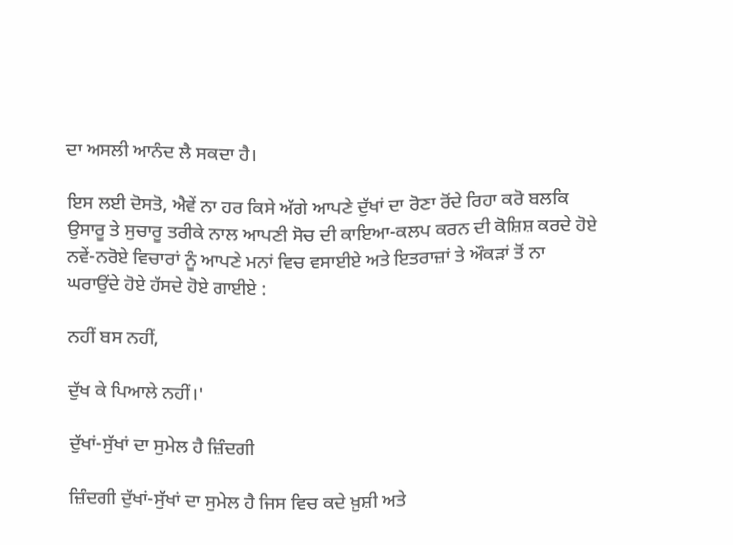ਦਾ ਅਸਲੀ ਆਨੰਦ ਲੈ ਸਕਦਾ ਹੈ।

ਇਸ ਲਈ ਦੋਸਤੋ, ਐਵੇਂ ਨਾ ਹਰ ਕਿਸੇ ਅੱਗੇ ਆਪਣੇ ਦੁੱਖਾਂ ਦਾ ਰੋਣਾ ਰੋਂਦੇ ਰਿਹਾ ਕਰੋ ਬਲਕਿ ਉਸਾਰੂ ਤੇ ਸੁਚਾਰੂ ਤਰੀਕੇ ਨਾਲ ਆਪਣੀ ਸੋਚ ਦੀ ਕਾਇਆ-ਕਲਪ ਕਰਨ ਦੀ ਕੋਸ਼ਿਸ਼ ਕਰਦੇ ਹੋਏ ਨਵੇਂ-ਨਰੋਏ ਵਿਚਾਰਾਂ ਨੂੰ ਆਪਣੇ ਮਨਾਂ ਵਿਚ ਵਸਾਈਏ ਅਤੇ ਇਤਰਾਜ਼ਾਂ ਤੇ ਔਕੜਾਂ ਤੋਂ ਨਾ ਘਰਾਉਂਦੇ ਹੋਏ ਹੱਸਦੇ ਹੋਏ ਗਾਈਏ :

ਨਹੀਂ ਬਸ ਨਹੀਂ,

ਦੁੱਖ ਕੇ ਪਿਆਲੇ ਨਹੀਂ।'

ਦੁੱਖਾਂ-ਸੁੱਖਾਂ ਦਾ ਸੁਮੇਲ ਹੈ ਜ਼ਿੰਦਗੀ

ਜ਼ਿੰਦਗੀ ਦੁੱਖਾਂ-ਸੁੱਖਾਂ ਦਾ ਸੁਮੇਲ ਹੈ ਜਿਸ ਵਿਚ ਕਦੇ ਖ਼ੁਸ਼ੀ ਅਤੇ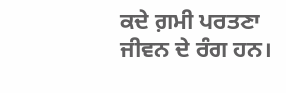ਕਦੇ ਗ਼ਮੀ ਪਰਤਣਾ ਜੀਵਨ ਦੇ ਰੰਗ ਹਨ।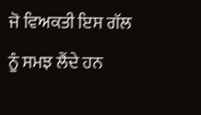ਜੋ ਵਿਅਕਤੀ ਇਸ ਗੱਲ ਨੂੰ ਸਮਝ ਲੈਂਦੇ ਹਨ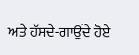ਅਤੇ ਹੱਸਦੇ-ਗਾਉਂਦੇ ਹੋਏ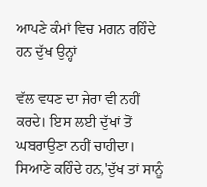ਆਪਣੇ ਕੰਮਾਂ ਵਿਚ ਮਗਨ ਰਹਿੰਦੇ ਹਨ ਦੁੱਖ ਉਨ੍ਹਾਂ

ਵੱਲ ਵਧਣ ਦਾ ਜੇਰਾ ਵੀ ਨਹੀਂ ਕਰਦੇ। ਇਸ ਲਈ ਦੁੱਖਾਂ ਤੋਂ ਘਬਰਾਉਣਾ ਨਹੀਂ ਚਾਹੀਦਾ। ਸਿਆਣੇ ਕਹਿੰਦੇ ਹਨ,'ਦੁੱਖ ਤਾਂ ਸਾਨੂੰ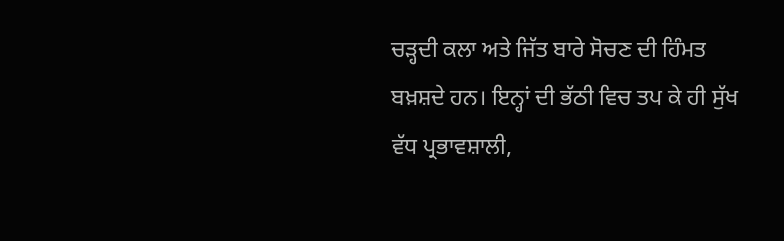ਚੜ੍ਹਦੀ ਕਲਾ ਅਤੇ ਜਿੱਤ ਬਾਰੇ ਸੋਚਣ ਦੀ ਹਿੰਮਤ ਬਖ਼ਸ਼ਦੇ ਹਨ। ਇਨ੍ਹਾਂ ਦੀ ਭੱਠੀ ਵਿਚ ਤਪ ਕੇ ਹੀ ਸੁੱਖ ਵੱਧ ਪ੍ਰਭਾਵਸ਼ਾਲੀ,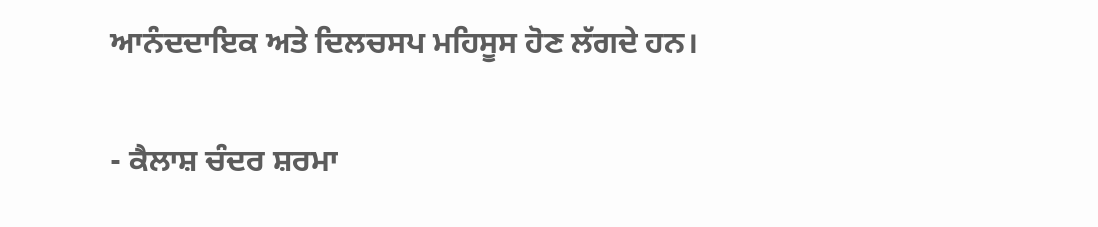ਆਨੰਦਦਾਇਕ ਅਤੇ ਦਿਲਚਸਪ ਮਹਿਸੂਸ ਹੋਣ ਲੱਗਦੇ ਹਨ।

- ਕੈਲਾਸ਼ ਚੰਦਰ ਸ਼ਰਮਾ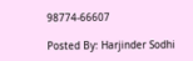98774-66607

Posted By: Harjinder Sodhi